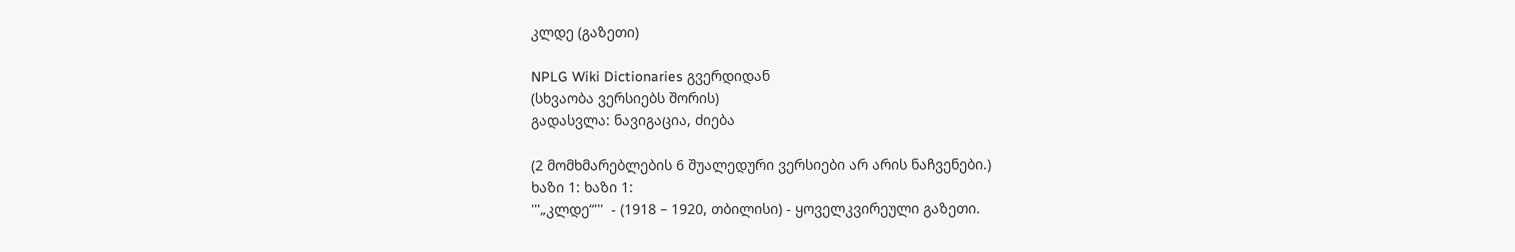კლდე (გაზეთი)

NPLG Wiki Dictionaries გვერდიდან
(სხვაობა ვერსიებს შორის)
გადასვლა: ნავიგაცია, ძიება

(2 მომხმარებლების 6 შუალედური ვერსიები არ არის ნაჩვენები.)
ხაზი 1: ხაზი 1:
'''„კლდე“'''  - (1918 – 1920, თბილისი) - ყოველკვირეული გაზეთი.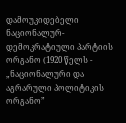დამოუკიდებელი ნაციონალურ-დემოკრატიული პარტიის ორგანო (1920 წელს - „ნაციონალური და აგრარული პოლიტიკის ორგანო”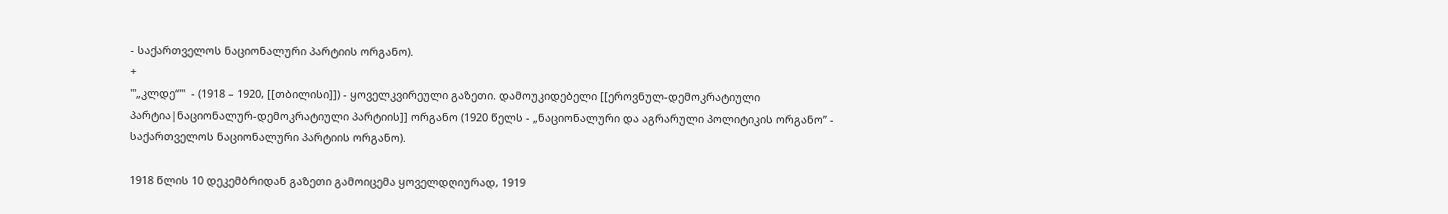- საქართველოს ნაციონალური პარტიის ორგანო).
+
'''„კლდე“'''  - (1918 – 1920, [[თბილისი]]) - ყოველკვირეული გაზეთი. დამოუკიდებელი [[ეროვნულ-დემოკრატიული პარტია|ნაციონალურ-დემოკრატიული პარტიის]] ორგანო (1920 წელს - „ნაციონალური და აგრარული პოლიტიკის ორგანო” - საქართველოს ნაციონალური პარტიის ორგანო).

1918 წლის 10 დეკემბრიდან გაზეთი გამოიცემა ყოველდღიურად, 1919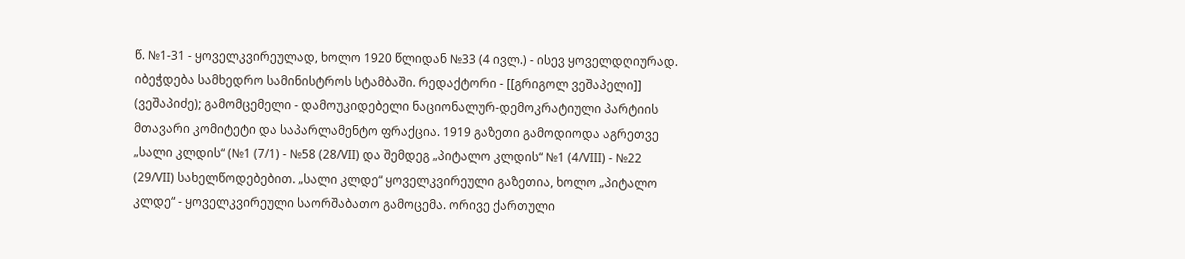წ. №1-31 - ყოველკვირეულად, ხოლო 1920 წლიდან №33 (4 ივლ.) - ისევ ყოველდღიურად. იბეჭდება სამხედრო სამინისტროს სტამბაში. რედაქტორი - [[გრიგოლ ვეშაპელი]] (ვეშაპიძე); გამომცემელი - დამოუკიდებელი ნაციონალურ-დემოკრატიული პარტიის მთავარი კომიტეტი და საპარლამენტო ფრაქცია. 1919 გაზეთი გამოდიოდა აგრეთვე „სალი კლდის“ (№1 (7/1) - №58 (28/VII) და შემდეგ „პიტალო კლდის“ №1 (4/VIII) - №22 (29/VII) სახელწოდებებით. „სალი კლდე“ ყოველკვირეული გაზეთია, ხოლო „პიტალო კლდე“ - ყოველკვირეული საორშაბათო გამოცემა. ორივე ქართული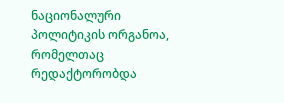ნაციონალური პოლიტიკის ორგანოა, რომელთაც რედაქტორობდა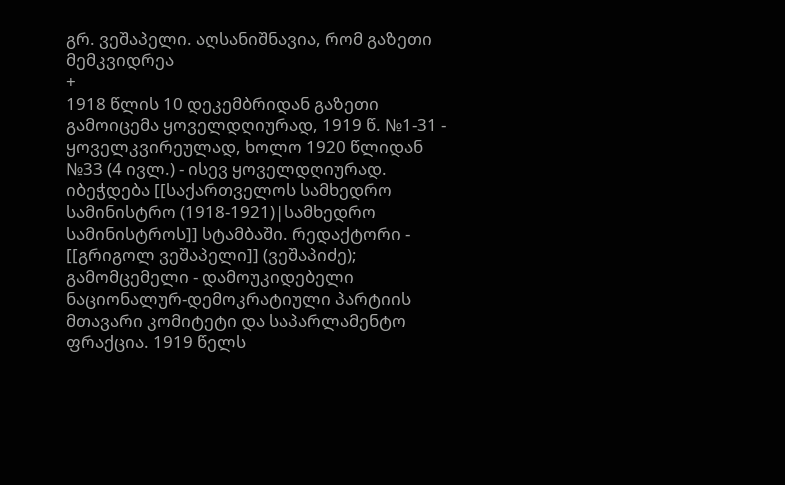გრ. ვეშაპელი. აღსანიშნავია, რომ გაზეთი მემკვიდრეა
+
1918 წლის 10 დეკემბრიდან გაზეთი გამოიცემა ყოველდღიურად, 1919 წ. №1-31 - ყოველკვირეულად, ხოლო 1920 წლიდან №33 (4 ივლ.) - ისევ ყოველდღიურად. იბეჭდება [[საქართველოს სამხედრო სამინისტრო (1918-1921)|სამხედრო სამინისტროს]] სტამბაში. რედაქტორი - [[გრიგოლ ვეშაპელი]] (ვეშაპიძე); გამომცემელი - დამოუკიდებელი ნაციონალურ-დემოკრატიული პარტიის მთავარი კომიტეტი და საპარლამენტო ფრაქცია. 1919 წელს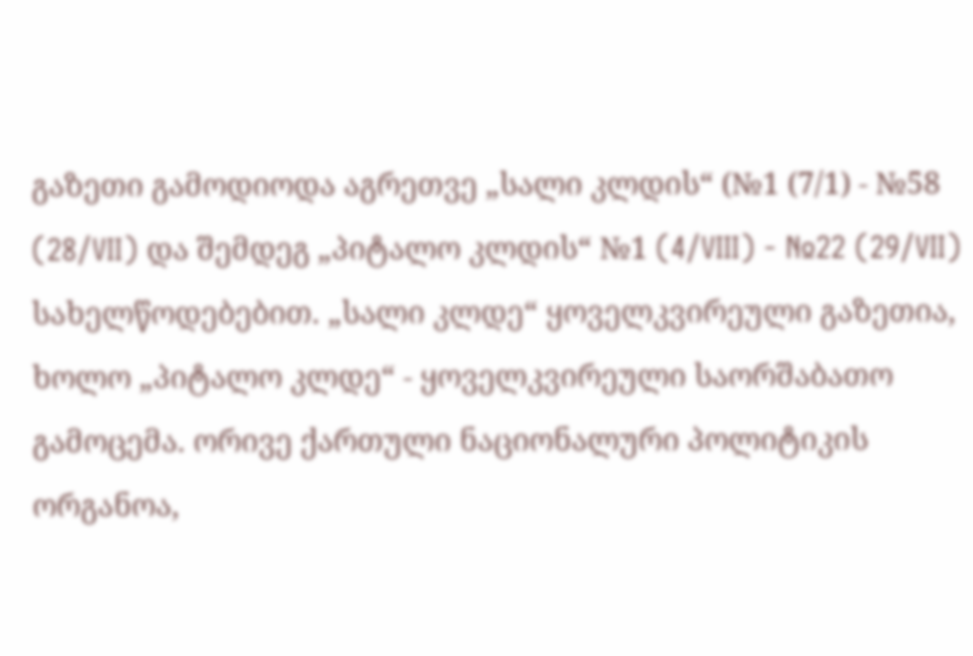გაზეთი გამოდიოდა აგრეთვე „სალი კლდის“ (№1 (7/1) - №58 (28/VII) და შემდეგ „პიტალო კლდის“ №1 (4/VIII) - №22 (29/VII) სახელწოდებებით. „სალი კლდე“ ყოველკვირეული გაზეთია, ხოლო „პიტალო კლდე“ - ყოველკვირეული საორშაბათო გამოცემა. ორივე ქართული ნაციონალური პოლიტიკის ორგანოა,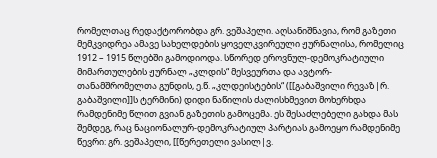რომელთაც რედაქტორობდა გრ. ვეშაპელი. აღსანიშნავია, რომ გაზეთი მემკვიდრეა ამავე სახელდების ყოველკვირეული ჟურნალისა, რომელიც 1912 – 1915 წლებში გამოდიოდა. სწორედ ეროვნულ-დემოკრატიული მიმართულების ჟურნალ „კლდის“ მესვეურთა და ავტორ-თანამშრომელთა გუნდის, ე.წ. „კლდეისტების“ ([[გაბაშვილი რევაზ|რ. გაბაშვილი]]ს ტერმინი) დიდი ნაწილის ძალისხმევით მოხერხდა რამდენიმე წლით გვიან გაზეთის გამოცემა. ეს შესაძლებელი გახდა მას შემდეგ, რაც ნაციონალურ-დემოკრატიულ პარტიას გამოეყო რამდენიმე წევრი: გრ. ვეშაპელი, [[წერეთელი ვასილ|ვ.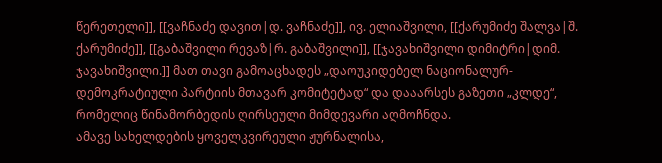წერეთელი]], [[ვაჩნაძე დავით|დ. ვაჩნაძე]], ივ. ელიაშვილი, [[ქარუმიძე შალვა|შ. ქარუმიძე]], [[გაბაშვილი რევაზ|რ. გაბაშვილი]], [[ჯავახიშვილი დიმიტრი|დიმ. ჯავახიშვილი.]] მათ თავი გამოაცხადეს „დაოუკიდებელ ნაციონალურ-დემოკრატიული პარტიის მთავარ კომიტეტად“ და დააარსეს გაზეთი „კლდე“, რომელიც წინამორბედის ღირსეული მიმდევარი აღმოჩნდა.
ამავე სახელდების ყოველკვირეული ჟურნალისა,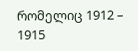რომელიც 1912 – 1915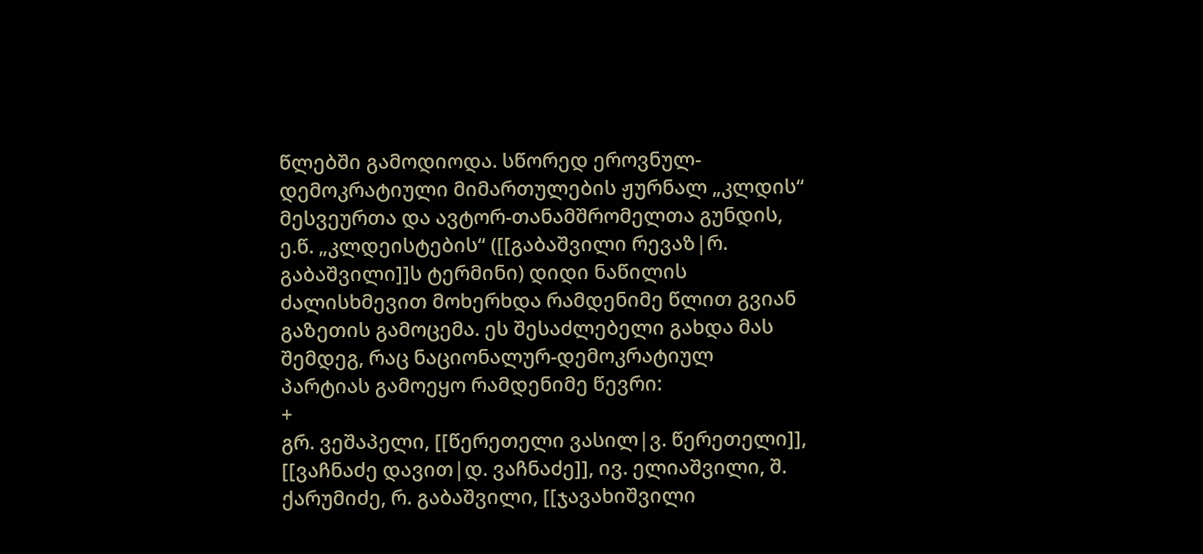წლებში გამოდიოდა. სწორედ ეროვნულ-დემოკრატიული მიმართულების ჟურნალ „კლდის“ მესვეურთა და ავტორ-თანამშრომელთა გუნდის, ე.წ. „კლდეისტების“ ([[გაბაშვილი რევაზ|რ. გაბაშვილი]]ს ტერმინი) დიდი ნაწილის ძალისხმევით მოხერხდა რამდენიმე წლით გვიან გაზეთის გამოცემა. ეს შესაძლებელი გახდა მას შემდეგ, რაც ნაციონალურ-დემოკრატიულ პარტიას გამოეყო რამდენიმე წევრი:
+
გრ. ვეშაპელი, [[წერეთელი ვასილ|ვ. წერეთელი]], [[ვაჩნაძე დავით|დ. ვაჩნაძე]], ივ. ელიაშვილი, შ. ქარუმიძე, რ. გაბაშვილი, [[ჯავახიშვილი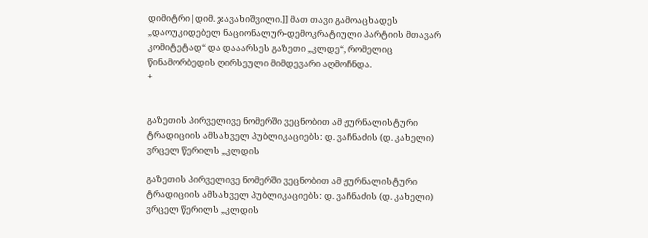დიმიტრი|დიმ. ჯავახიშვილი.]] მათ თავი გამოაცხადეს „დაოუკიდებელ ნაციონალურ-დემოკრატიული პარტიის მთავარ კომიტეტად“ და დააარსეს გაზეთი „კლდე“, რომელიც წინამორბედის ღირსეული მიმდევარი აღმოჩნდა.
+


გაზეთის პირველივე ნომერში ვეცნობით ამ ჟურნალისტური ტრადიციის ამსახველ პუბლიკაციებს: დ. ვაჩნაძის (დ. კახელი) ვრცელ წერილს „კლდის

გაზეთის პირველივე ნომერში ვეცნობით ამ ჟურნალისტური ტრადიციის ამსახველ პუბლიკაციებს: დ. ვაჩნაძის (დ. კახელი) ვრცელ წერილს „კლდის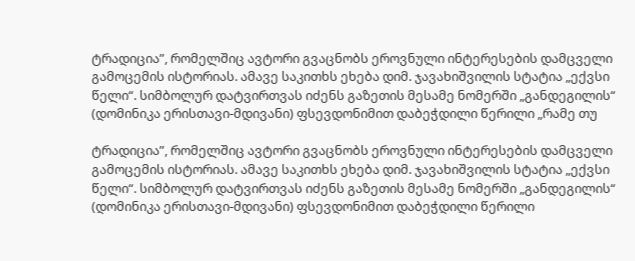ტრადიცია”, რომელშიც ავტორი გვაცნობს ეროვნული ინტერესების დამცველი გამოცემის ისტორიას. ამავე საკითხს ეხება დიმ. ჯავახიშვილის სტატია „ექვსი წელი“. სიმბოლურ დატვირთვას იძენს გაზეთის მესამე ნომერში „განდეგილის“ (დომინიკა ერისთავი-მდივანი) ფსევდონიმით დაბეჭდილი წერილი „რამე თუ

ტრადიცია”, რომელშიც ავტორი გვაცნობს ეროვნული ინტერესების დამცველი გამოცემის ისტორიას. ამავე საკითხს ეხება დიმ. ჯავახიშვილის სტატია „ექვსი წელი“. სიმბოლურ დატვირთვას იძენს გაზეთის მესამე ნომერში „განდეგილის“ (დომინიკა ერისთავი-მდივანი) ფსევდონიმით დაბეჭდილი წერილი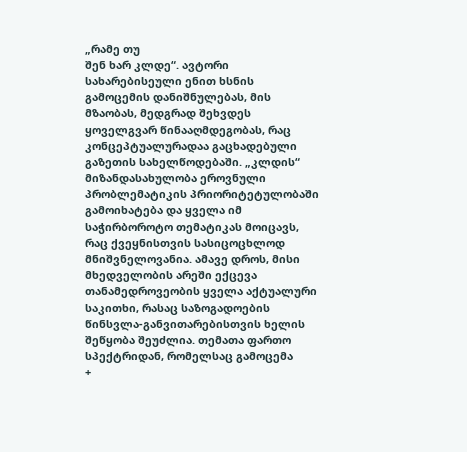„რამე თუ
შენ ხარ კლდე“. ავტორი სახარებისეული ენით ხსნის გამოცემის დანიშნულებას, მის მზაობას, მედგრად შეხვდეს ყოველგვარ წინააღმდეგობას, რაც კონცეპტუალურადაა გაცხადებული გაზეთის სახელწოდებაში. „კლდის“ მიზანდასახულობა ეროვნული პრობლემატიკის პრიორიტეტულობაში გამოიხატება და ყველა იმ საჭირბოროტო თემატიკას მოიცავს, რაც ქვეყნისთვის სასიცოცხლოდ მნიშვნელოვანია. ამავე დროს, მისი მხედველობის არეში ექცევა თანამედროვეობის ყველა აქტუალური საკითხი, რასაც საზოგადოების წინსვლა-განვითარებისთვის ხელის შეწყობა შეუძლია. თემათა ფართო სპექტრიდან, რომელსაც გამოცემა
+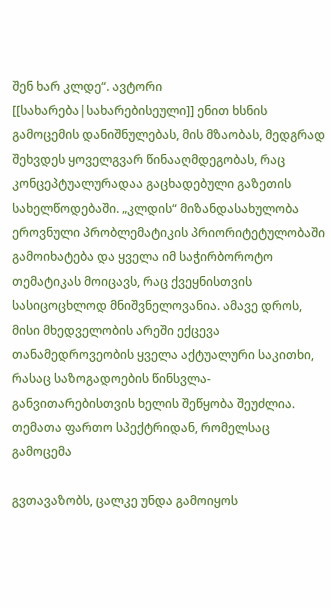შენ ხარ კლდე“. ავტორი [[სახარება|სახარებისეული]] ენით ხსნის გამოცემის დანიშნულებას, მის მზაობას, მედგრად შეხვდეს ყოველგვარ წინააღმდეგობას, რაც კონცეპტუალურადაა გაცხადებული გაზეთის სახელწოდებაში. „კლდის“ მიზანდასახულობა ეროვნული პრობლემატიკის პრიორიტეტულობაში გამოიხატება და ყველა იმ საჭირბოროტო თემატიკას მოიცავს, რაც ქვეყნისთვის სასიცოცხლოდ მნიშვნელოვანია. ამავე დროს, მისი მხედველობის არეში ექცევა თანამედროვეობის ყველა აქტუალური საკითხი, რასაც საზოგადოების წინსვლა-განვითარებისთვის ხელის შეწყობა შეუძლია. თემათა ფართო სპექტრიდან, რომელსაც გამოცემა

გვთავაზობს, ცალკე უნდა გამოიყოს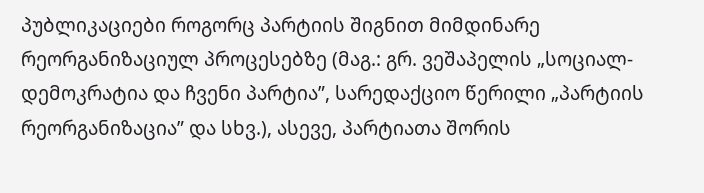პუბლიკაციები როგორც პარტიის შიგნით მიმდინარე რეორგანიზაციულ პროცესებზე (მაგ.: გრ. ვეშაპელის „სოციალ-დემოკრატია და ჩვენი პარტია”, სარედაქციო წერილი „პარტიის რეორგანიზაცია” და სხვ.), ასევე, პარტიათა შორის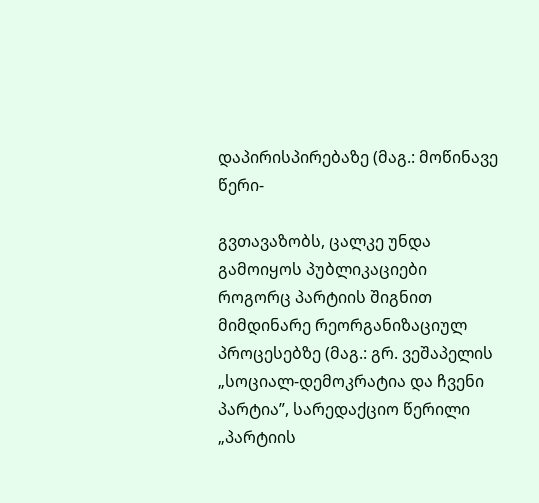დაპირისპირებაზე (მაგ.: მოწინავე წერი-

გვთავაზობს, ცალკე უნდა გამოიყოს პუბლიკაციები როგორც პარტიის შიგნით მიმდინარე რეორგანიზაციულ პროცესებზე (მაგ.: გრ. ვეშაპელის „სოციალ-დემოკრატია და ჩვენი პარტია”, სარედაქციო წერილი „პარტიის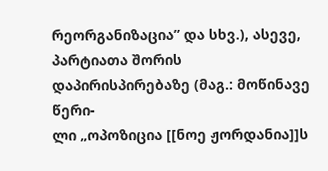რეორგანიზაცია” და სხვ.), ასევე, პარტიათა შორის დაპირისპირებაზე (მაგ.: მოწინავე წერი-
ლი „ოპოზიცია [[ნოე ჟორდანია]]ს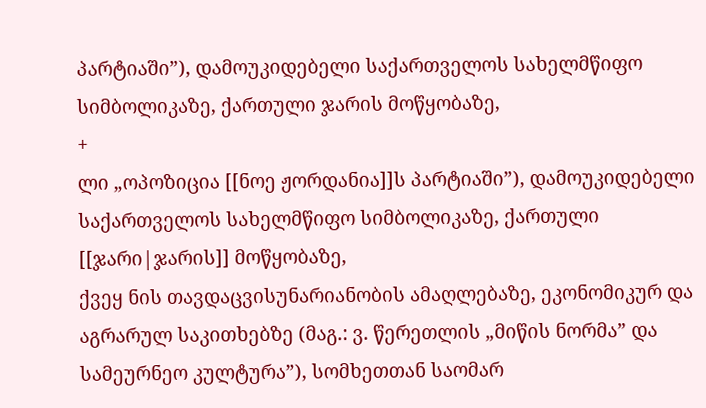პარტიაში”), დამოუკიდებელი საქართველოს სახელმწიფო სიმბოლიკაზე, ქართული ჯარის მოწყობაზე,
+
ლი „ოპოზიცია [[ნოე ჟორდანია]]ს პარტიაში”), დამოუკიდებელი საქართველოს სახელმწიფო სიმბოლიკაზე, ქართული [[ჯარი|ჯარის]] მოწყობაზე,
ქვეყ ნის თავდაცვისუნარიანობის ამაღლებაზე, ეკონომიკურ და აგრარულ საკითხებზე (მაგ.: ვ. წერეთლის „მიწის ნორმა” და სამეურნეო კულტურა”), სომხეთთან საომარ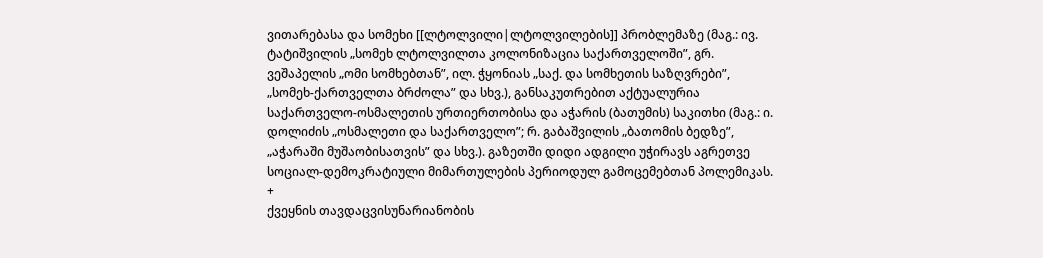ვითარებასა და სომეხი [[ლტოლვილი|ლტოლვილების]] პრობლემაზე (მაგ.: ივ. ტატიშვილის „სომეხ ლტოლვილთა კოლონიზაცია საქართველოში”, გრ. ვეშაპელის „ომი სომხებთან”, ილ. ჭყონიას „საქ. და სომხეთის საზღვრები”, „სომეხ-ქართველთა ბრძოლა” და სხვ.), განსაკუთრებით აქტუალურია საქართველო-ოსმალეთის ურთიერთობისა და აჭარის (ბათუმის) საკითხი (მაგ.: ი. დოლიძის „ოსმალეთი და საქართველო”; რ. გაბაშვილის „ბათომის ბედზე”, „აჭარაში მუშაობისათვის” და სხვ.). გაზეთში დიდი ადგილი უჭირავს აგრეთვე სოციალ-დემოკრატიული მიმართულების პერიოდულ გამოცემებთან პოლემიკას.
+
ქვეყნის თავდაცვისუნარიანობის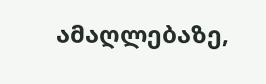ამაღლებაზე,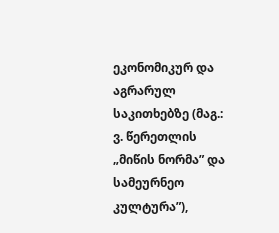ეკონომიკურ და აგრარულ საკითხებზე (მაგ.: ვ. წერეთლის „მიწის ნორმა” და სამეურნეო კულტურა”),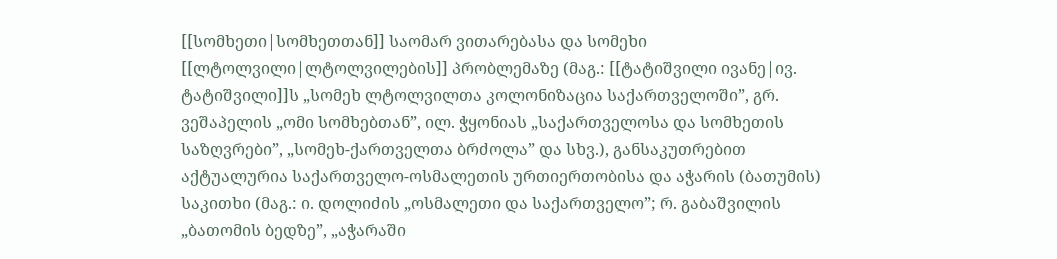[[სომხეთი|სომხეთთან]] საომარ ვითარებასა და სომეხი [[ლტოლვილი|ლტოლვილების]] პრობლემაზე (მაგ.: [[ტატიშვილი ივანე|ივ. ტატიშვილი]]ს „სომეხ ლტოლვილთა კოლონიზაცია საქართველოში”, გრ. ვეშაპელის „ომი სომხებთან”, ილ. ჭყონიას „საქართველოსა და სომხეთის საზღვრები”, „სომეხ-ქართველთა ბრძოლა” და სხვ.), განსაკუთრებით აქტუალურია საქართველო-ოსმალეთის ურთიერთობისა და აჭარის (ბათუმის) საკითხი (მაგ.: ი. დოლიძის „ოსმალეთი და საქართველო”; რ. გაბაშვილის „ბათომის ბედზე”, „აჭარაში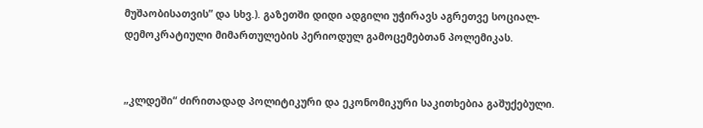მუშაობისათვის” და სხვ.). გაზეთში დიდი ადგილი უჭირავს აგრეთვე სოციალ-დემოკრატიული მიმართულების პერიოდულ გამოცემებთან პოლემიკას.


„კლდეში“ ძირითადად პოლიტიკური და ეკონომიკური საკითხებია გაშუქებული.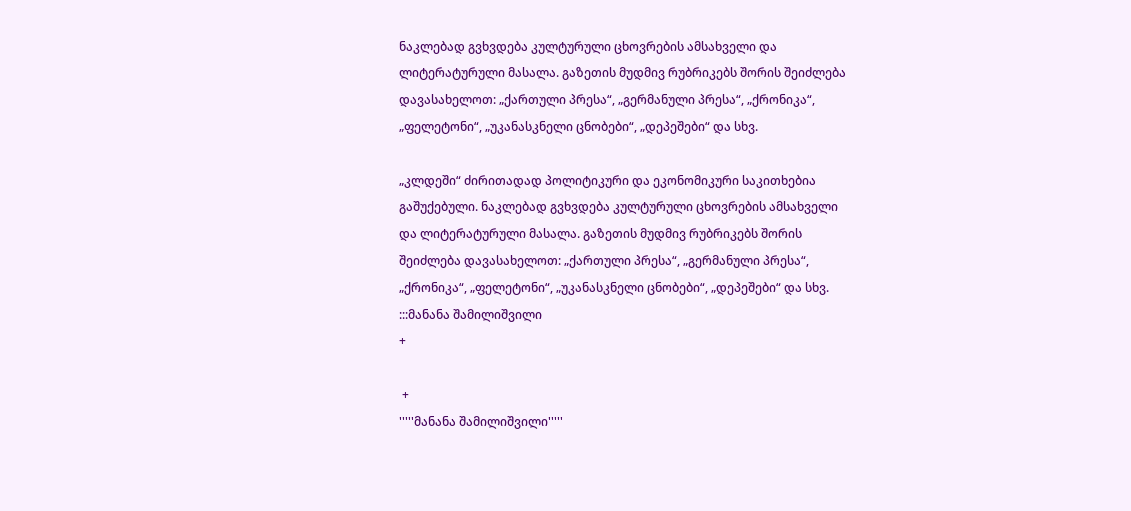ნაკლებად გვხვდება კულტურული ცხოვრების ამსახველი და ლიტერატურული მასალა. გაზეთის მუდმივ რუბრიკებს შორის შეიძლება დავასახელოთ: „ქართული პრესა“, „გერმანული პრესა“, „ქრონიკა“, „ფელეტონი“, „უკანასკნელი ცნობები“, „დეპეშები“ და სხვ.

„კლდეში“ ძირითადად პოლიტიკური და ეკონომიკური საკითხებია გაშუქებული. ნაკლებად გვხვდება კულტურული ცხოვრების ამსახველი და ლიტერატურული მასალა. გაზეთის მუდმივ რუბრიკებს შორის შეიძლება დავასახელოთ: „ქართული პრესა“, „გერმანული პრესა“, „ქრონიკა“, „ფელეტონი“, „უკანასკნელი ცნობები“, „დეპეშები“ და სხვ.
:::მანანა შამილიშვილი
+

 +
'''''მანანა შამილიშვილი'''''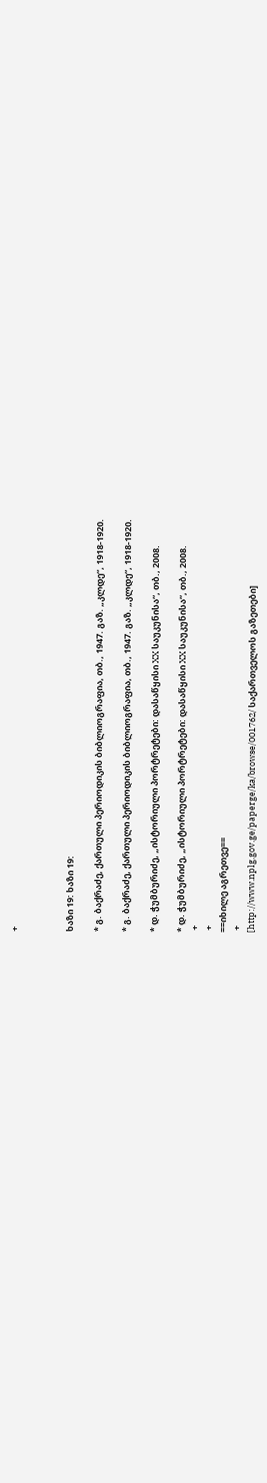+



ხაზი 19: ხაზი 19:

* გ. ბაქრაძე, ქართული პერიოდიკის ბიბლიოგრაფია, თბ., 1947. გაზ. „კლდე“, 1918-1920.

* გ. ბაქრაძე, ქართული პერიოდიკის ბიბლიოგრაფია, თბ., 1947. გაზ. „კლდე“, 1918-1920.

* დ. ჭუმბურიძე, „ისტორიული პორტრეტები: დასაწყისი XX საუკუნისა“, თბ., 2008.

* დ. ჭუმბურიძე, „ისტორიული პორტრეტები: დასაწყისი XX საუკუნისა“, თბ., 2008.
 +
 +
==იხილე აგრეთვე==
 +
[http://www.nplg.gov.ge/paperge/ka/browse/001762/ საქართველოს გაზეთები]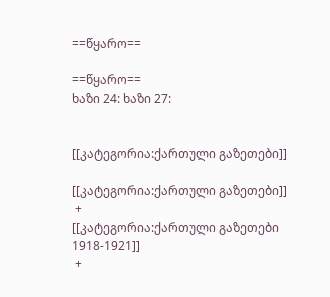==წყარო==

==წყარო==
ხაზი 24: ხაზი 27:


[[კატეგორია:ქართული გაზეთები]]

[[კატეგორია:ქართული გაზეთები]]
 +
[[კატეგორია:ქართული გაზეთები 1918-1921]]
 +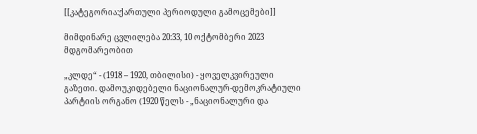[[კატეგორია:ქართული პერიოდული გამოცემები]]

მიმდინარე ცვლილება 20:33, 10 ოქტომბერი 2023 მდგომარეობით

„კლდე“ - (1918 – 1920, თბილისი) - ყოველკვირეული გაზეთი. დამოუკიდებელი ნაციონალურ-დემოკრატიული პარტიის ორგანო (1920 წელს - „ნაციონალური და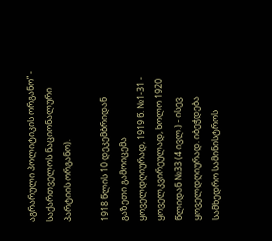აგრარული პოლიტიკის ორგანო” - საქართველოს ნაციონალური პარტიის ორგანო).

1918 წლის 10 დეკემბრიდან გაზეთი გამოიცემა ყოველდღიურად, 1919 წ. №1-31 - ყოველკვირეულად, ხოლო 1920 წლიდან №33 (4 ივლ.) - ისევ ყოველდღიურად. იბეჭდება სამხედრო სამინისტროს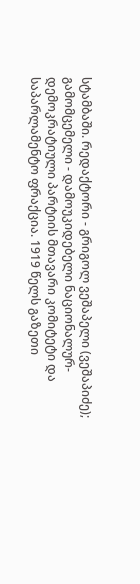სტამბაში. რედაქტორი - გრიგოლ ვეშაპელი (ვეშაპიძე); გამომცემელი - დამოუკიდებელი ნაციონალურ-დემოკრატიული პარტიის მთავარი კომიტეტი და საპარლამენტო ფრაქცია. 1919 წელს გაზეთი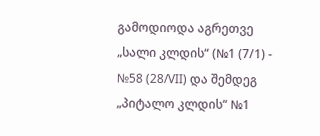გამოდიოდა აგრეთვე „სალი კლდის“ (№1 (7/1) - №58 (28/VII) და შემდეგ „პიტალო კლდის“ №1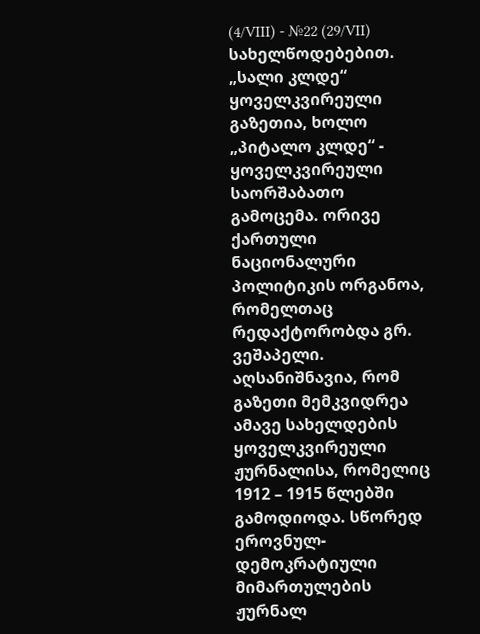(4/VIII) - №22 (29/VII) სახელწოდებებით. „სალი კლდე“ ყოველკვირეული გაზეთია, ხოლო „პიტალო კლდე“ - ყოველკვირეული საორშაბათო გამოცემა. ორივე ქართული ნაციონალური პოლიტიკის ორგანოა, რომელთაც რედაქტორობდა გრ. ვეშაპელი. აღსანიშნავია, რომ გაზეთი მემკვიდრეა ამავე სახელდების ყოველკვირეული ჟურნალისა, რომელიც 1912 – 1915 წლებში გამოდიოდა. სწორედ ეროვნულ-დემოკრატიული მიმართულების ჟურნალ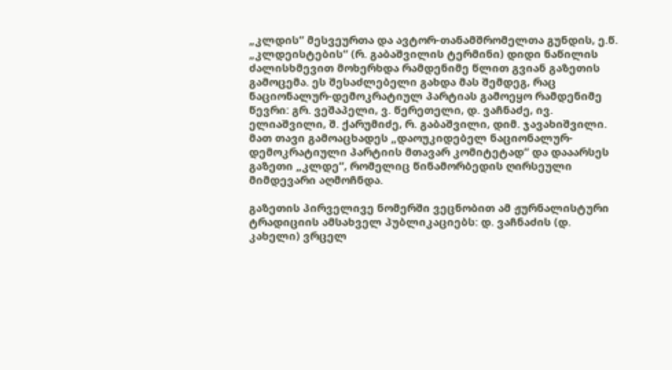„კლდის“ მესვეურთა და ავტორ-თანამშრომელთა გუნდის, ე.წ. „კლდეისტების“ (რ. გაბაშვილის ტერმინი) დიდი ნაწილის ძალისხმევით მოხერხდა რამდენიმე წლით გვიან გაზეთის გამოცემა. ეს შესაძლებელი გახდა მას შემდეგ, რაც ნაციონალურ-დემოკრატიულ პარტიას გამოეყო რამდენიმე წევრი: გრ. ვეშაპელი, ვ. წერეთელი, დ. ვაჩნაძე, ივ. ელიაშვილი, შ. ქარუმიძე, რ. გაბაშვილი, დიმ. ჯავახიშვილი. მათ თავი გამოაცხადეს „დაოუკიდებელ ნაციონალურ-დემოკრატიული პარტიის მთავარ კომიტეტად“ და დააარსეს გაზეთი „კლდე“, რომელიც წინამორბედის ღირსეული მიმდევარი აღმოჩნდა.

გაზეთის პირველივე ნომერში ვეცნობით ამ ჟურნალისტური ტრადიციის ამსახველ პუბლიკაციებს: დ. ვაჩნაძის (დ. კახელი) ვრცელ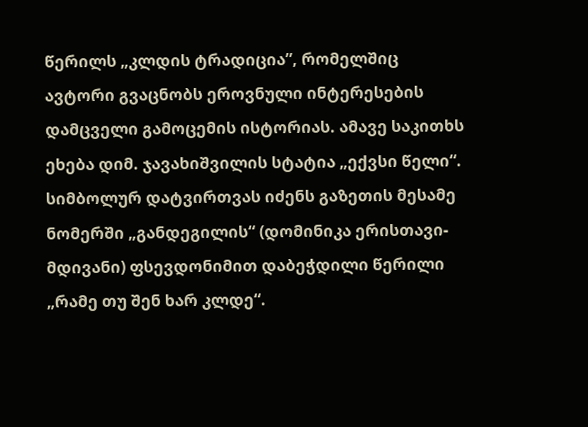წერილს „კლდის ტრადიცია”, რომელშიც ავტორი გვაცნობს ეროვნული ინტერესების დამცველი გამოცემის ისტორიას. ამავე საკითხს ეხება დიმ. ჯავახიშვილის სტატია „ექვსი წელი“. სიმბოლურ დატვირთვას იძენს გაზეთის მესამე ნომერში „განდეგილის“ (დომინიკა ერისთავი-მდივანი) ფსევდონიმით დაბეჭდილი წერილი „რამე თუ შენ ხარ კლდე“.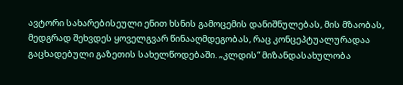ავტორი სახარებისეული ენით ხსნის გამოცემის დანიშნულებას, მის მზაობას, მედგრად შეხვდეს ყოველგვარ წინააღმდეგობას, რაც კონცეპტუალურადაა გაცხადებული გაზეთის სახელწოდებაში. „კლდის“ მიზანდასახულობა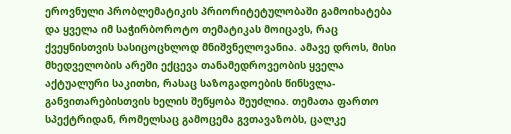ეროვნული პრობლემატიკის პრიორიტეტულობაში გამოიხატება და ყველა იმ საჭირბოროტო თემატიკას მოიცავს, რაც ქვეყნისთვის სასიცოცხლოდ მნიშვნელოვანია. ამავე დროს, მისი მხედველობის არეში ექცევა თანამედროვეობის ყველა აქტუალური საკითხი, რასაც საზოგადოების წინსვლა-განვითარებისთვის ხელის შეწყობა შეუძლია. თემათა ფართო სპექტრიდან, რომელსაც გამოცემა გვთავაზობს, ცალკე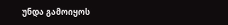უნდა გამოიყოს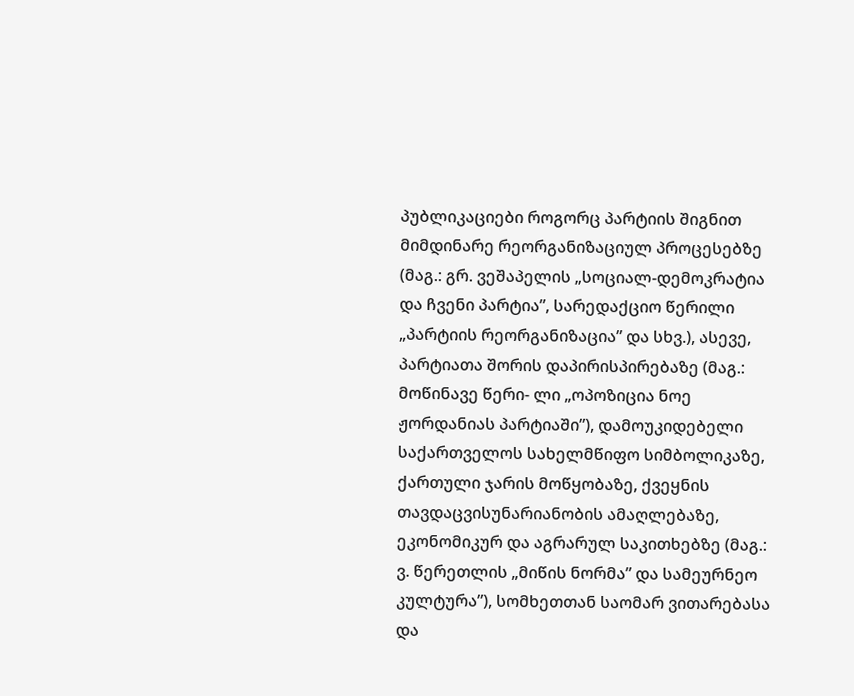პუბლიკაციები როგორც პარტიის შიგნით მიმდინარე რეორგანიზაციულ პროცესებზე (მაგ.: გრ. ვეშაპელის „სოციალ-დემოკრატია და ჩვენი პარტია”, სარედაქციო წერილი „პარტიის რეორგანიზაცია” და სხვ.), ასევე, პარტიათა შორის დაპირისპირებაზე (მაგ.: მოწინავე წერი- ლი „ოპოზიცია ნოე ჟორდანიას პარტიაში”), დამოუკიდებელი საქართველოს სახელმწიფო სიმბოლიკაზე, ქართული ჯარის მოწყობაზე, ქვეყნის თავდაცვისუნარიანობის ამაღლებაზე, ეკონომიკურ და აგრარულ საკითხებზე (მაგ.: ვ. წერეთლის „მიწის ნორმა” და სამეურნეო კულტურა”), სომხეთთან საომარ ვითარებასა და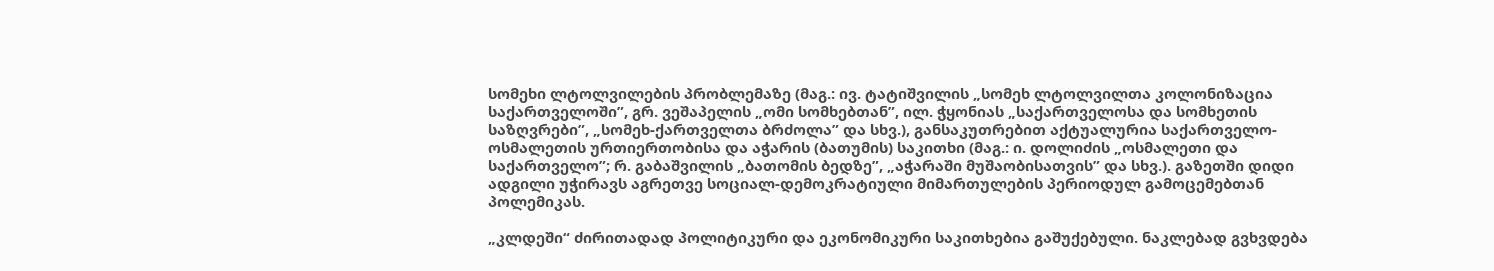სომეხი ლტოლვილების პრობლემაზე (მაგ.: ივ. ტატიშვილის „სომეხ ლტოლვილთა კოლონიზაცია საქართველოში”, გრ. ვეშაპელის „ომი სომხებთან”, ილ. ჭყონიას „საქართველოსა და სომხეთის საზღვრები”, „სომეხ-ქართველთა ბრძოლა” და სხვ.), განსაკუთრებით აქტუალურია საქართველო-ოსმალეთის ურთიერთობისა და აჭარის (ბათუმის) საკითხი (მაგ.: ი. დოლიძის „ოსმალეთი და საქართველო”; რ. გაბაშვილის „ბათომის ბედზე”, „აჭარაში მუშაობისათვის” და სხვ.). გაზეთში დიდი ადგილი უჭირავს აგრეთვე სოციალ-დემოკრატიული მიმართულების პერიოდულ გამოცემებთან პოლემიკას.

„კლდეში“ ძირითადად პოლიტიკური და ეკონომიკური საკითხებია გაშუქებული. ნაკლებად გვხვდება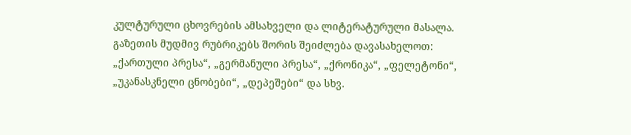კულტურული ცხოვრების ამსახველი და ლიტერატურული მასალა. გაზეთის მუდმივ რუბრიკებს შორის შეიძლება დავასახელოთ: „ქართული პრესა“, „გერმანული პრესა“, „ქრონიკა“, „ფელეტონი“, „უკანასკნელი ცნობები“, „დეპეშები“ და სხვ.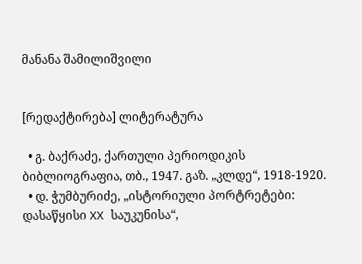მანანა შამილიშვილი


[რედაქტირება] ლიტერატურა

  • გ. ბაქრაძე, ქართული პერიოდიკის ბიბლიოგრაფია, თბ., 1947. გაზ. „კლდე“, 1918-1920.
  • დ. ჭუმბურიძე, „ისტორიული პორტრეტები: დასაწყისი XX საუკუნისა“,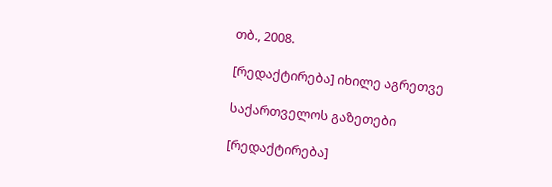თბ., 2008.

[რედაქტირება] იხილე აგრეთვე

საქართველოს გაზეთები

[რედაქტირება]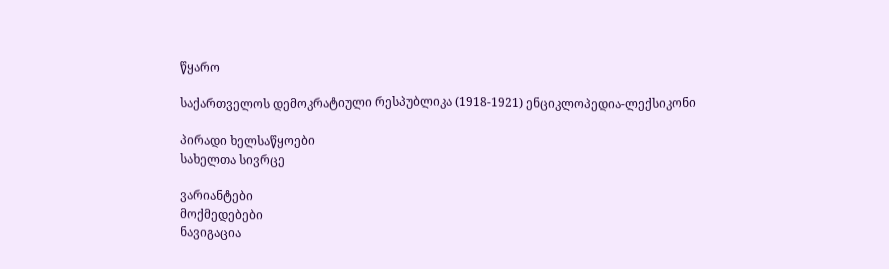წყარო

საქართველოს დემოკრატიული რესპუბლიკა (1918-1921) ენციკლოპედია-ლექსიკონი

პირადი ხელსაწყოები
სახელთა სივრცე

ვარიანტები
მოქმედებები
ნავიგაცია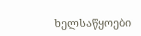ხელსაწყოები